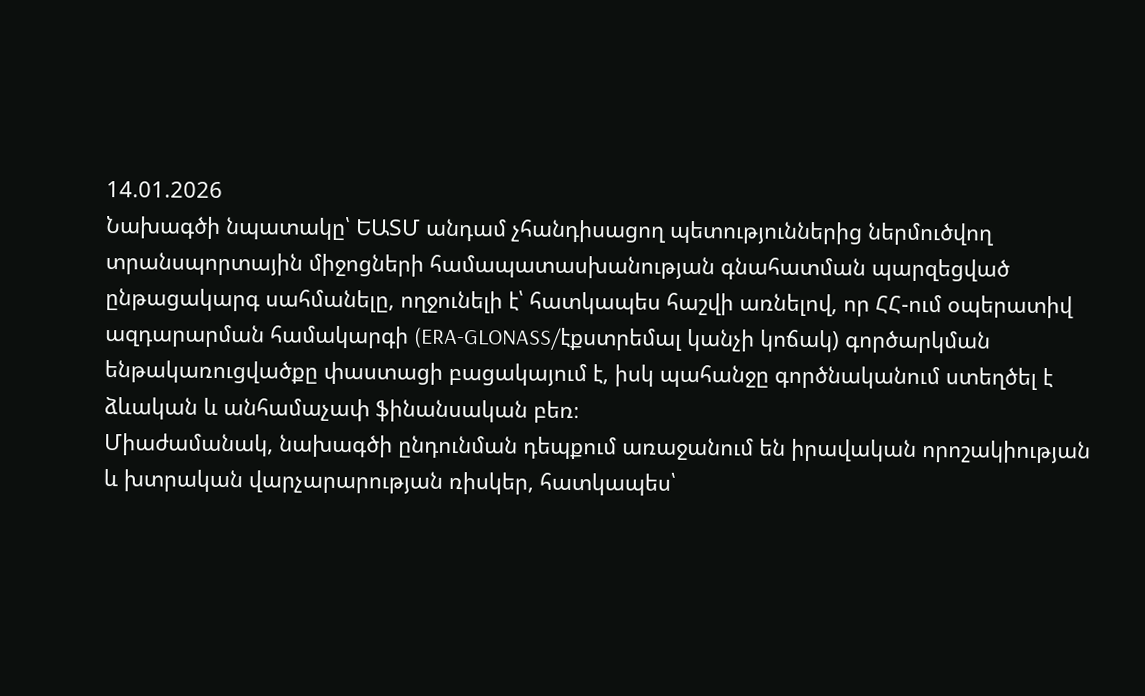14.01.2026
Նախագծի նպատակը՝ ԵԱՏՄ անդամ չհանդիսացող պետություններից ներմուծվող տրանսպորտային միջոցների համապատասխանության գնահատման պարզեցված ընթացակարգ սահմանելը, ողջունելի է՝ հատկապես հաշվի առնելով, որ ՀՀ-ում օպերատիվ ազդարարման համակարգի (ERA-GLONASS/էքստրեմալ կանչի կոճակ) գործարկման ենթակառուցվածքը փաստացի բացակայում է, իսկ պահանջը գործնականում ստեղծել է ձևական և անհամաչափ ֆինանսական բեռ։
Միաժամանակ, նախագծի ընդունման դեպքում առաջանում են իրավական որոշակիության և խտրական վարչարարության ռիսկեր, հատկապես՝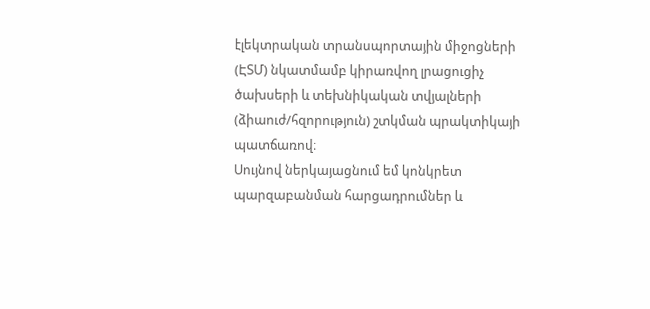էլեկտրական տրանսպորտային միջոցների (ԷՏՄ) նկատմամբ կիրառվող լրացուցիչ ծախսերի և տեխնիկական տվյալների (ձիաուժ/հզորություն) շտկման պրակտիկայի պատճառով։
Սույնով ներկայացնում եմ կոնկրետ պարզաբանման հարցադրումներ և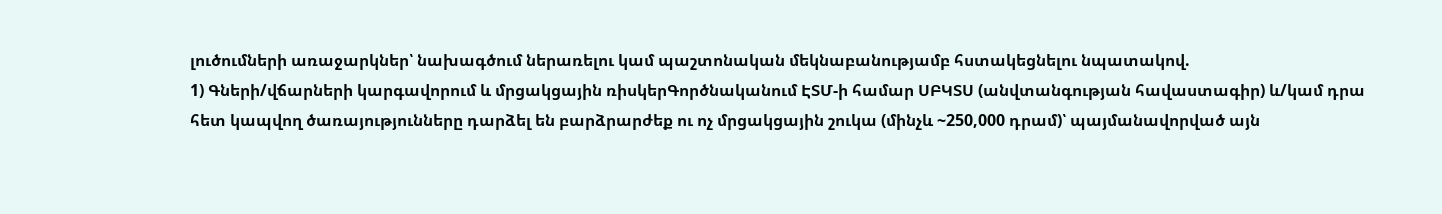լուծումների առաջարկներ՝ նախագծում ներառելու կամ պաշտոնական մեկնաբանությամբ հստակեցնելու նպատակով.
1) Գների/վճարների կարգավորում և մրցակցային ռիսկերԳործնականում ԷՏՄ-ի համար ՍԲԿՏՍ (անվտանգության հավաստագիր) և/կամ դրա հետ կապվող ծառայությունները դարձել են բարձրարժեք ու ոչ մրցակցային շուկա (մինչև ~250,000 դրամ)՝ պայմանավորված այն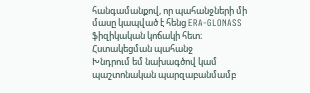հանգամանքով, որ պահանջների մի մասը կապված է հենց ERA-GLONASS ֆիզիկական կոճակի հետ։
Հստակեցման պահանջ
Խնդրում եմ նախագծով կամ պաշտոնական պարզաբանմամբ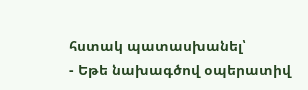հստակ պատասխանել՝
- Եթե նախագծով օպերատիվ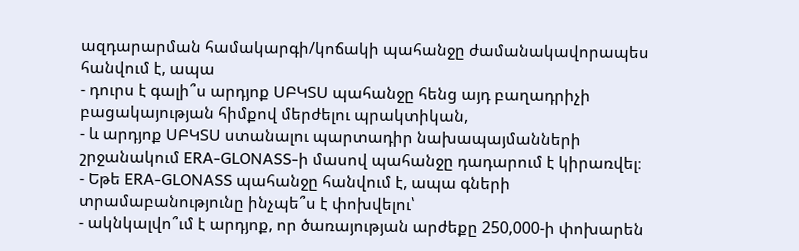ազդարարման համակարգի/կոճակի պահանջը ժամանակավորապես հանվում է, ապա
- դուրս է գալի՞ս արդյոք ՍԲԿՏՍ պահանջը հենց այդ բաղադրիչի բացակայության հիմքով մերժելու պրակտիկան,
- և արդյոք ՍԲԿՏՍ ստանալու պարտադիր նախապայմանների շրջանակում ERA-GLONASS-ի մասով պահանջը դադարում է կիրառվել։
- Եթե ERA-GLONASS պահանջը հանվում է, ապա գների տրամաբանությունը ինչպե՞ս է փոխվելու՝
- ակնկալվո՞ւմ է արդյոք, որ ծառայության արժեքը 250,000-ի փոխարեն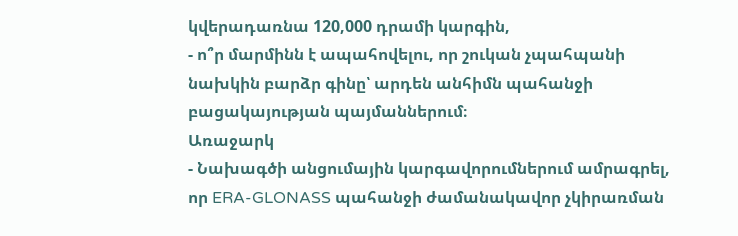կվերադառնա 120,000 դրամի կարգին,
- ո՞ր մարմինն է ապահովելու, որ շուկան չպահպանի նախկին բարձր գինը՝ արդեն անհիմն պահանջի բացակայության պայմաններում։
Առաջարկ
- Նախագծի անցումային կարգավորումներում ամրագրել, որ ERA-GLONASS պահանջի ժամանակավոր չկիրառման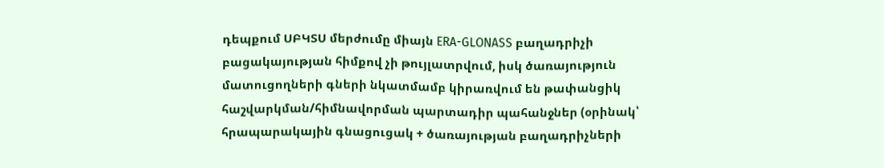դեպքում ՍԲԿՏՍ մերժումը միայն ERA-GLONASS բաղադրիչի բացակայության հիմքով չի թույլատրվում, իսկ ծառայություն մատուցողների գների նկատմամբ կիրառվում են թափանցիկ հաշվարկման/հիմնավորման պարտադիր պահանջներ (օրինակ՝ հրապարակային գնացուցակ + ծառայության բաղադրիչների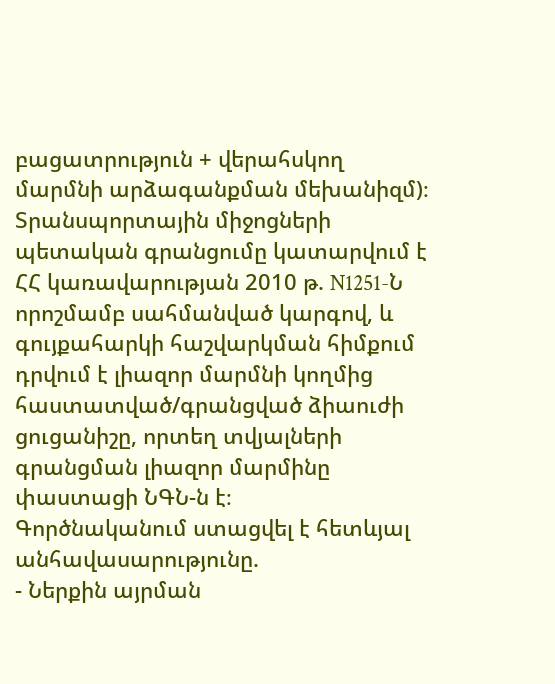բացատրություն + վերահսկող մարմնի արձագանքման մեխանիզմ)։
Տրանսպորտային միջոցների պետական գրանցումը կատարվում է ՀՀ կառավարության 2010 թ. N1251-Ն որոշմամբ սահմանված կարգով, և գույքահարկի հաշվարկման հիմքում դրվում է լիազոր մարմնի կողմից հաստատված/գրանցված ձիաուժի ցուցանիշը, որտեղ տվյալների գրանցման լիազոր մարմինը փաստացի ՆԳՆ-ն է։
Գործնականում ստացվել է հետևյալ անհավասարությունը.
- Ներքին այրման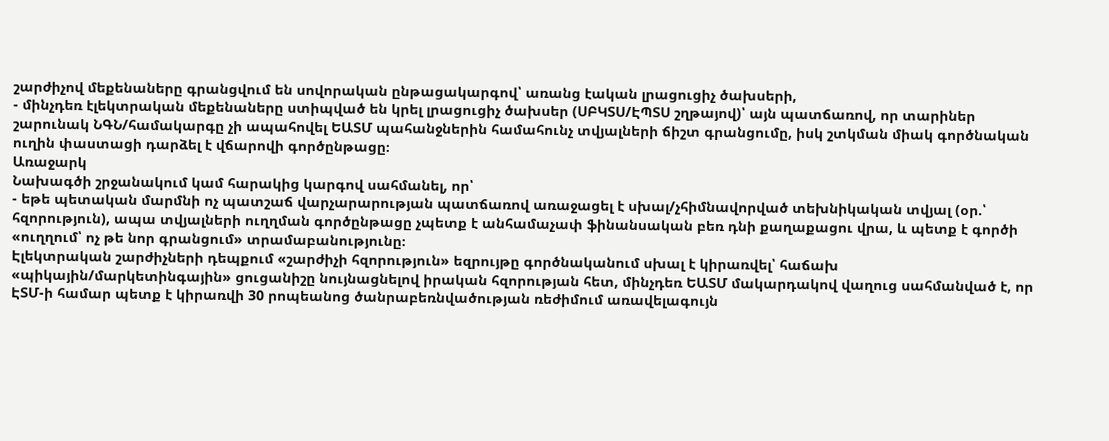շարժիչով մեքենաները գրանցվում են սովորական ընթացակարգով՝ առանց էական լրացուցիչ ծախսերի,
- մինչդեռ էլեկտրական մեքենաները ստիպված են կրել լրացուցիչ ծախսեր (ՍԲԿՏՍ/ԷՊՏՍ շղթայով)՝ այն պատճառով, որ տարիներ շարունակ ՆԳՆ/համակարգը չի ապահովել ԵԱՏՄ պահանջներին համահունչ տվյալների ճիշտ գրանցումը, իսկ շտկման միակ գործնական ուղին փաստացի դարձել է վճարովի գործընթացը։
Առաջարկ
Նախագծի շրջանակում կամ հարակից կարգով սահմանել, որ՝
- եթե պետական մարմնի ոչ պատշաճ վարչարարության պատճառով առաջացել է սխալ/չհիմնավորված տեխնիկական տվյալ (օր.՝ հզորություն), ապա տվյալների ուղղման գործընթացը չպետք է անհամաչափ ֆինանսական բեռ դնի քաղաքացու վրա, և պետք է գործի «ուղղում՝ ոչ թե նոր գրանցում» տրամաբանությունը։
Էլեկտրական շարժիչների դեպքում «շարժիչի հզորություն» եզրույթը գործնականում սխալ է կիրառվել՝ հաճախ «պիկային/մարկետինգային» ցուցանիշը նույնացնելով իրական հզորության հետ, մինչդեռ ԵԱՏՄ մակարդակով վաղուց սահմանված է, որ ԷՏՄ-ի համար պետք է կիրառվի 30 րոպեանոց ծանրաբեռնվածության ռեժիմում առավելագույն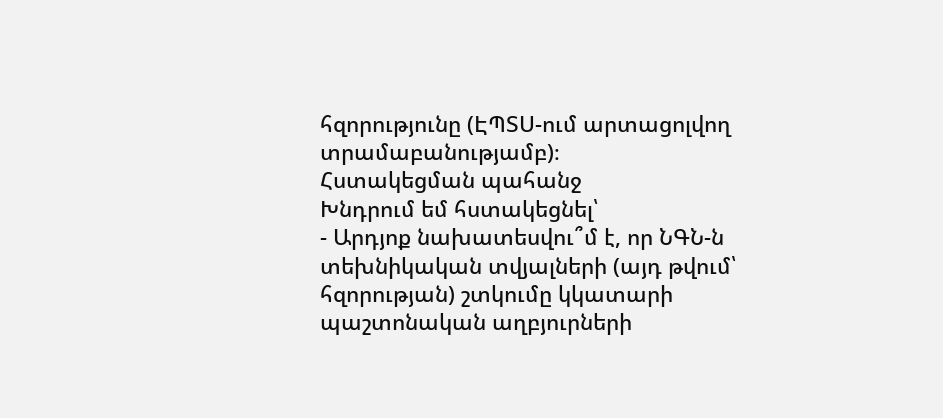հզորությունը (ԷՊՏՍ-ում արտացոլվող տրամաբանությամբ)։
Հստակեցման պահանջ
Խնդրում եմ հստակեցնել՝
- Արդյոք նախատեսվու՞մ է, որ ՆԳՆ-ն տեխնիկական տվյալների (այդ թվում՝ հզորության) շտկումը կկատարի պաշտոնական աղբյուրների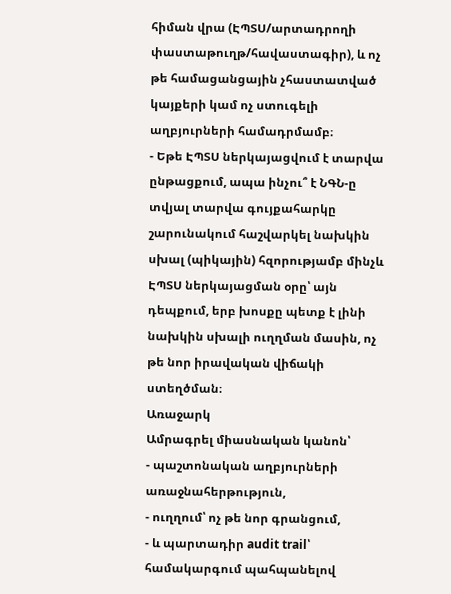հիման վրա (ԷՊՏՍ/արտադրողի փաստաթուղթ/հավաստագիր), և ոչ թե համացանցային չհաստատված կայքերի կամ ոչ ստուգելի աղբյուրների համադրմամբ։
- Եթե ԷՊՏՍ ներկայացվում է տարվա ընթացքում, ապա ինչու՞ է ՆԳՆ-ը տվյալ տարվա գույքահարկը շարունակում հաշվարկել նախկին սխալ (պիկային) հզորությամբ մինչև ԷՊՏՍ ներկայացման օրը՝ այն դեպքում, երբ խոսքը պետք է լինի նախկին սխալի ուղղման մասին, ոչ թե նոր իրավական վիճակի ստեղծման։
Առաջարկ
Ամրագրել միասնական կանոն՝
- պաշտոնական աղբյուրների առաջնահերթություն,
- ուղղում՝ ոչ թե նոր գրանցում,
- և պարտադիր audit trail՝ համակարգում պահպանելով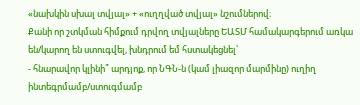«նախկին սխալ տվյալ» + «ուղղված տվյալ» նշումներով։
Քանի որ շտկման հիմքում դրվող տվյալները ԵԱՏՄ համակարգերում առկա են/կարող են ստուգվել, խնդրում եմ հստակեցնել՝
- հնարավոր կլինի՞ արդյոք, որ ՆԳՆ-ն (կամ լիազոր մարմինը) ուղիղ ինտեգրմամբ/ստուգմամբ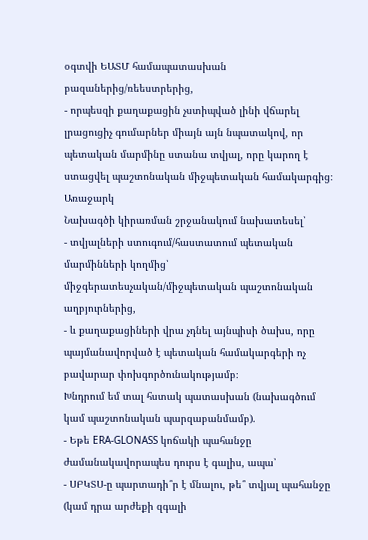օգտվի ԵԱՏՄ համապատասխան բազաներից/ռեեստրերից,
- որպեսզի քաղաքացին չստիպված լինի վճարել լրացուցիչ գումարներ միայն այն նպատակով, որ պետական մարմինը ստանա տվյալ, որը կարող է ստացվել պաշտոնական միջպետական համակարգից։
Առաջարկ
Նախագծի կիրառման շրջանակում նախատեսել՝
- տվյալների ստուգում/հաստատում պետական մարմինների կողմից՝ միջգերատեսչական/միջպետական պաշտոնական աղբյուրներից,
- և քաղաքացիների վրա չդնել այնպիսի ծախս, որը պայմանավորված է պետական համակարգերի ոչ բավարար փոխգործունակությամբ։
Խնդրում եմ տալ հստակ պատասխան (նախագծում կամ պաշտոնական պարզաբանմամբ).
- Եթե ERA-GLONASS կոճակի պահանջը ժամանակավորապես դուրս է գալիս, ապա՝
- ՍԲԿՏՍ-ը պարտադի՞ր է մնալու, թե՞ տվյալ պահանջը (կամ դրա արժեքի զգալի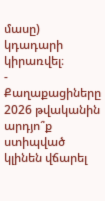մասը) կդադարի կիրառվել։
- Քաղաքացիները 2026 թվականին արդյո՞ք ստիպված կլինեն վճարել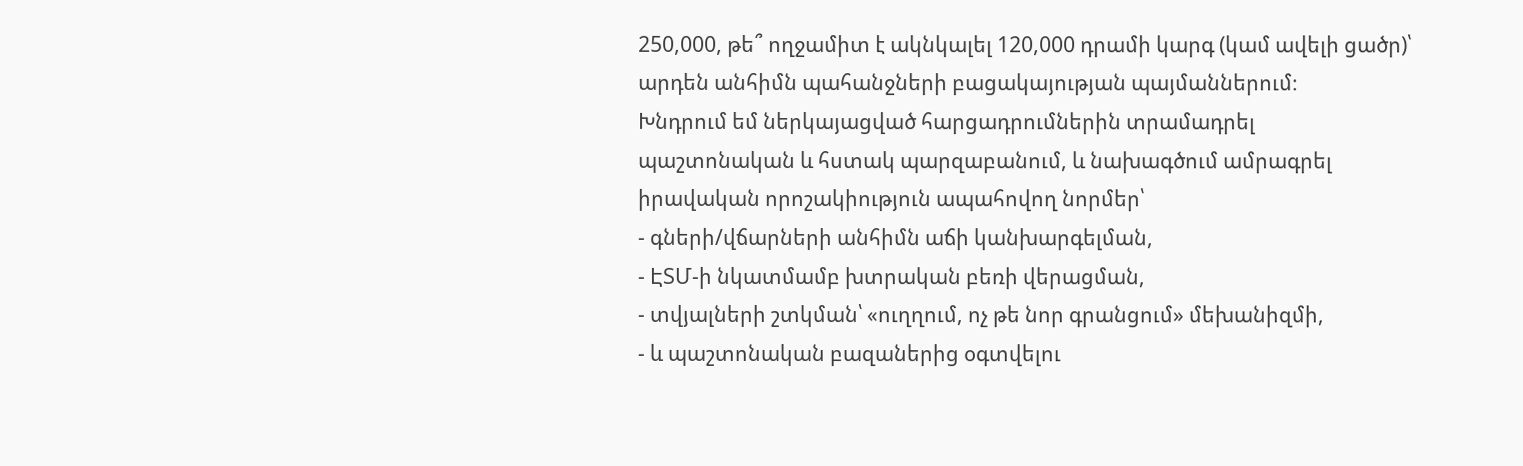250,000, թե՞ ողջամիտ է ակնկալել 120,000 դրամի կարգ (կամ ավելի ցածր)՝ արդեն անհիմն պահանջների բացակայության պայմաններում։
Խնդրում եմ ներկայացված հարցադրումներին տրամադրել պաշտոնական և հստակ պարզաբանում, և նախագծում ամրագրել իրավական որոշակիություն ապահովող նորմեր՝
- գների/վճարների անհիմն աճի կանխարգելման,
- ԷՏՄ-ի նկատմամբ խտրական բեռի վերացման,
- տվյալների շտկման՝ «ուղղում, ոչ թե նոր գրանցում» մեխանիզմի,
- և պաշտոնական բազաներից օգտվելու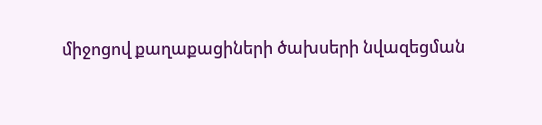միջոցով քաղաքացիների ծախսերի նվազեցման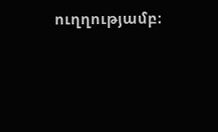ուղղությամբ։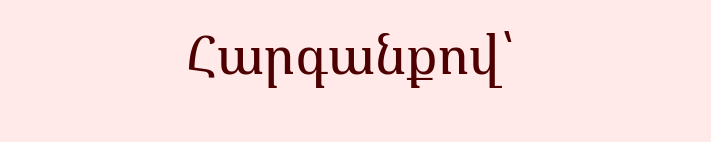Հարգանքով՝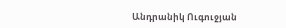Անդրանիկ Ուգուջյան